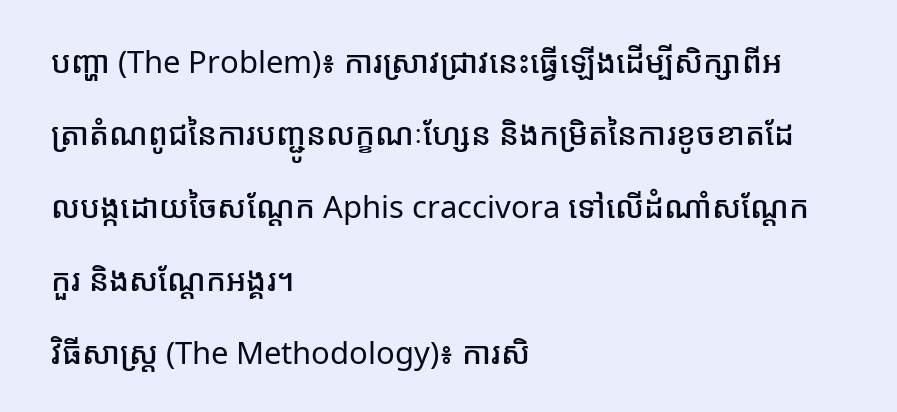បញ្ហា (The Problem)៖ ការស្រាវជ្រាវនេះធ្វើឡើងដើម្បីសិក្សាពីអត្រាតំណពូជនៃការបញ្ជូនលក្ខណៈហ្សែន និងកម្រិតនៃការខូចខាតដែលបង្កដោយចៃសណ្តែក Aphis craccivora ទៅលើដំណាំសណ្តែកកួរ និងសណ្តែកអង្គរ។
វិធីសាស្ត្រ (The Methodology)៖ ការសិ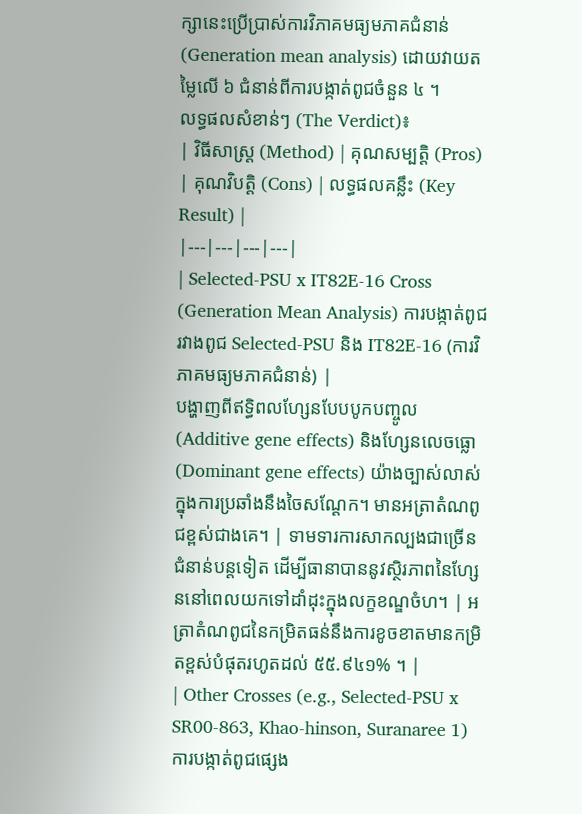ក្សានេះប្រើប្រាស់ការវិភាគមធ្យមភាគជំនាន់ (Generation mean analysis) ដោយវាយតម្លៃលើ ៦ ជំនាន់ពីការបង្កាត់ពូជចំនួន ៤ ។
លទ្ធផលសំខាន់ៗ (The Verdict)៖
| វិធីសាស្ត្រ (Method) | គុណសម្បត្តិ (Pros) | គុណវិបត្តិ (Cons) | លទ្ធផលគន្លឹះ (Key Result) |
|---|---|---|---|
| Selected-PSU x IT82E-16 Cross (Generation Mean Analysis) ការបង្កាត់ពូជរវាងពូជ Selected-PSU និង IT82E-16 (ការវិភាគមធ្យមភាគជំនាន់) |
បង្ហាញពីឥទ្ធិពលហ្សែនបែបបូកបញ្ចូល (Additive gene effects) និងហ្សែនលេចធ្លោ (Dominant gene effects) យ៉ាងច្បាស់លាស់ក្នុងការប្រឆាំងនឹងចៃសណ្តែក។ មានអត្រាតំណពូជខ្ពស់ជាងគេ។ | ទាមទារការសាកល្បងជាច្រើនជំនាន់បន្តទៀត ដើម្បីធានាបាននូវស្ថិរភាពនៃហ្សែននៅពេលយកទៅដាំដុះក្នុងលក្ខខណ្ឌចំហ។ | អត្រាតំណពូជនៃកម្រិតធន់នឹងការខូចខាតមានកម្រិតខ្ពស់បំផុតរហូតដល់ ៥៥.៩៤១% ។ |
| Other Crosses (e.g., Selected-PSU x SR00-863, Khao-hinson, Suranaree 1) ការបង្កាត់ពូជផ្សេង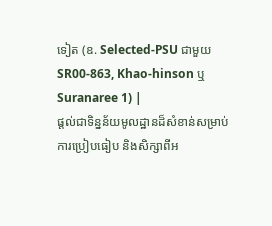ទៀត (ឧ. Selected-PSU ជាមួយ SR00-863, Khao-hinson ឬ Suranaree 1) |
ផ្តល់ជាទិន្នន័យមូលដ្ឋានដ៏សំខាន់សម្រាប់ការប្រៀបធៀប និងសិក្សាពីអ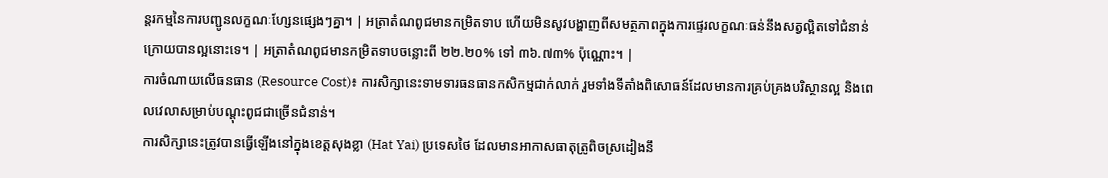ន្តរកម្មនៃការបញ្ជូនលក្ខណៈហ្សែនផ្សេងៗគ្នា។ | អត្រាតំណពូជមានកម្រិតទាប ហើយមិនសូវបង្ហាញពីសមត្ថភាពក្នុងការផ្ទេរលក្ខណៈធន់នឹងសត្វល្អិតទៅជំនាន់ក្រោយបានល្អនោះទេ។ | អត្រាតំណពូជមានកម្រិតទាបចន្លោះពី ២២.២០% ទៅ ៣៦.៧៣% ប៉ុណ្ណោះ។ |
ការចំណាយលើធនធាន (Resource Cost)៖ ការសិក្សានេះទាមទារធនធានកសិកម្មជាក់លាក់ រួមទាំងទីតាំងពិសោធន៍ដែលមានការគ្រប់គ្រងបរិស្ថានល្អ និងពេលវេលាសម្រាប់បណ្តុះពូជជាច្រើនជំនាន់។
ការសិក្សានេះត្រូវបានធ្វើឡើងនៅក្នុងខេត្តសុងខ្លា (Hat Yai) ប្រទេសថៃ ដែលមានអាកាសធាតុត្រូពិចស្រដៀងនឹ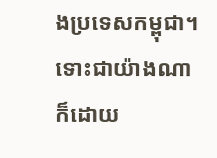ងប្រទេសកម្ពុជា។ ទោះជាយ៉ាងណាក៏ដោយ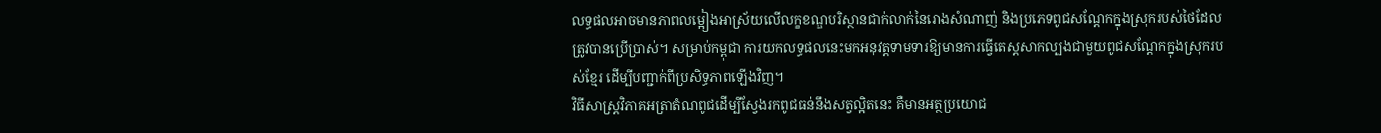លទ្ធផលអាចមានភាពលម្អៀងអាស្រ័យលើលក្ខខណ្ឌបរិស្ថានជាក់លាក់នៃរោងសំណាញ់ និងប្រភេទពូជសណ្តែកក្នុងស្រុករបស់ថៃដែលត្រូវបានប្រើប្រាស់។ សម្រាប់កម្ពុជា ការយកលទ្ធផលនេះមកអនុវត្តទាមទារឱ្យមានការធ្វើតេស្តសាកល្បងជាមួយពូជសណ្តែកក្នុងស្រុករបស់ខ្មែរ ដើម្បីបញ្ជាក់ពីប្រសិទ្ធភាពឡើងវិញ។
វិធីសាស្ត្រវិភាគអត្រាតំណពូជដើម្បីស្វែងរកពូជធន់នឹងសត្វល្អិតនេះ គឺមានអត្ថប្រយោជ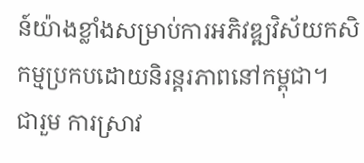ន៍យ៉ាងខ្លាំងសម្រាប់ការអភិវឌ្ឍវិស័យកសិកម្មប្រកបដោយនិរន្តរភាពនៅកម្ពុជា។
ជារួម ការស្រាវ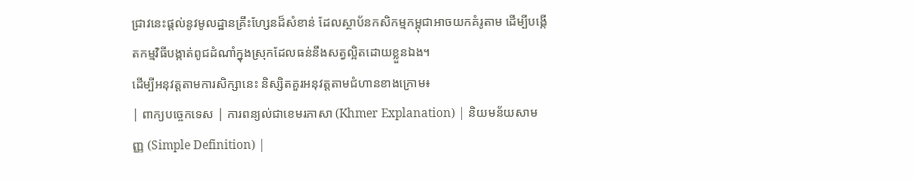ជ្រាវនេះផ្តល់នូវមូលដ្ឋានគ្រឹះហ្សែនដ៏សំខាន់ ដែលស្ថាប័នកសិកម្មកម្ពុជាអាចយកគំរូតាម ដើម្បីបង្កើតកម្មវិធីបង្កាត់ពូជដំណាំក្នុងស្រុកដែលធន់នឹងសត្វល្អិតដោយខ្លួនឯង។
ដើម្បីអនុវត្តតាមការសិក្សានេះ និស្សិតគួរអនុវត្តតាមជំហានខាងក្រោម៖
| ពាក្យបច្ចេកទេស | ការពន្យល់ជាខេមរភាសា (Khmer Explanation) | និយមន័យសាមញ្ញ (Simple Definition) |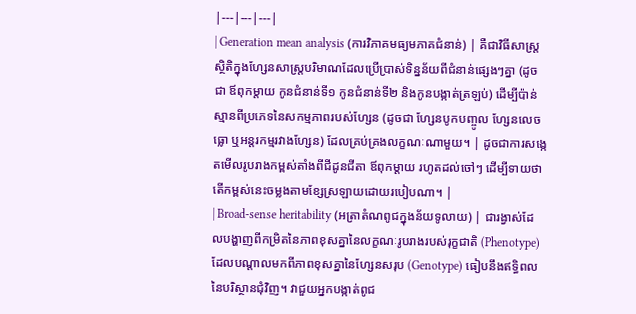|---|---|---|
| Generation mean analysis (ការវិភាគមធ្យមភាគជំនាន់) | គឺជាវិធីសាស្ត្រស្ថិតិក្នុងហ្សែនសាស្ត្របរិមាណដែលប្រើប្រាស់ទិន្នន័យពីជំនាន់ផ្សេងៗគ្នា (ដូចជា ឪពុកម្តាយ កូនជំនាន់ទី១ កូនជំនាន់ទី២ និងកូនបង្កាត់ត្រឡប់) ដើម្បីប៉ាន់ស្មានពីប្រភេទនៃសកម្មភាពរបស់ហ្សែន (ដូចជា ហ្សែនបូកបញ្ចូល ហ្សែនលេចធ្លោ ឬអន្តរកម្មរវាងហ្សែន) ដែលគ្រប់គ្រងលក្ខណៈណាមួយ។ | ដូចជាការសង្កេតមើលរូបរាងកម្ពស់តាំងពីជីដូនជីតា ឪពុកម្តាយ រហូតដល់ចៅៗ ដើម្បីទាយថាតើកម្ពស់នេះចម្លងតាមខ្សែស្រឡាយដោយរបៀបណា។ |
| Broad-sense heritability (អត្រាតំណពូជក្នុងន័យទូលាយ) | ជារង្វាស់ដែលបង្ហាញពីកម្រិតនៃភាពខុសគ្នានៃលក្ខណៈរូបរាងរបស់រុក្ខជាតិ (Phenotype) ដែលបណ្តាលមកពីភាពខុសគ្នានៃហ្សែនសរុប (Genotype) ធៀបនឹងឥទ្ធិពលនៃបរិស្ថានជុំវិញ។ វាជួយអ្នកបង្កាត់ពូជ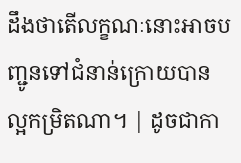ដឹងថាតើលក្ខណៈនោះអាចបញ្ជូនទៅជំនាន់ក្រោយបានល្អកម្រិតណា។ | ដូចជាកា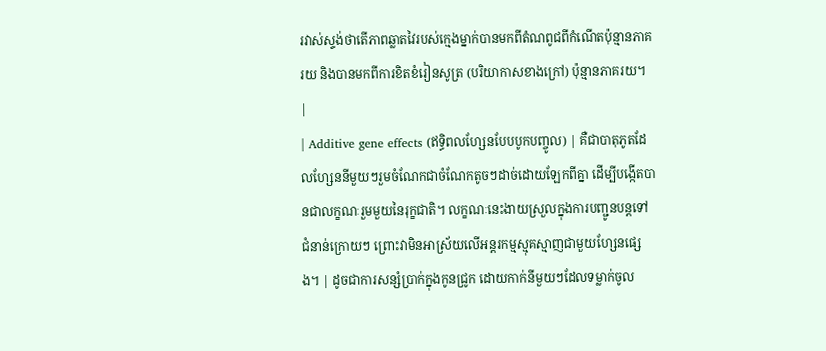រវាស់ស្ទង់ថាតើភាពឆ្លាតវៃរបស់ក្មេងម្នាក់បានមកពីតំណពូជពីកំណើតប៉ុន្មានភាគរយ និងបានមកពីការខិតខំរៀនសូត្រ (បរិយាកាសខាងក្រៅ) ប៉ុន្មានភាគរយ។ |
| Additive gene effects (ឥទ្ធិពលហ្សែនបែបបូកបញ្ចូល) | គឺជាបាតុភូតដែលហ្សែននីមួយៗរួមចំណែកជាចំណែកតូចៗដាច់ដោយឡែកពីគ្នា ដើម្បីបង្កើតបានជាលក្ខណៈរួមមួយនៃរុក្ខជាតិ។ លក្ខណៈនេះងាយស្រួលក្នុងការបញ្ជូនបន្តទៅជំនាន់ក្រោយៗ ព្រោះវាមិនអាស្រ័យលើអន្តរកម្មស្មុគស្មាញជាមួយហ្សែនផ្សេង។ | ដូចជាការសន្សំប្រាក់ក្នុងកូនជ្រូក ដោយកាក់នីមួយៗដែលទម្លាក់ចូល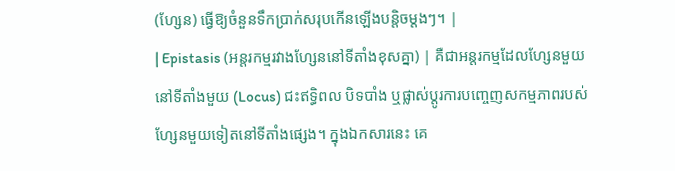(ហ្សែន) ធ្វើឱ្យចំនួនទឹកប្រាក់សរុបកើនឡើងបន្តិចម្តងៗ។ |
| Epistasis (អន្តរកម្មរវាងហ្សែននៅទីតាំងខុសគ្នា) | គឺជាអន្តរកម្មដែលហ្សែនមួយនៅទីតាំងមួយ (Locus) ជះឥទ្ធិពល បិទបាំង ឬផ្លាស់ប្តូរការបញ្ចេញសកម្មភាពរបស់ហ្សែនមួយទៀតនៅទីតាំងផ្សេង។ ក្នុងឯកសារនេះ គេ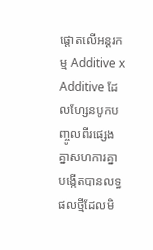ផ្តោតលើអន្តរកម្ម Additive x Additive ដែលហ្សែនបូកបញ្ចូលពីរផ្សេងគ្នាសហការគ្នាបង្កើតបានលទ្ធផលថ្មីដែលមិ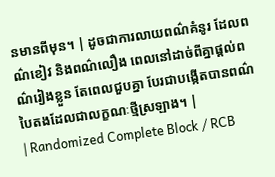នមានពីមុន។ | ដូចជាការលាយពណ៌គំនូរ ដែលពណ៌ខៀវ និងពណ៌លឿង ពេលនៅដាច់ពីគ្នាផ្តល់ពណ៌រៀងខ្លួន តែពេលជួបគ្នា បែរជាបង្កើតបានពណ៌បៃតងដែលជាលក្ខណៈថ្មីស្រឡាង។ |
| Randomized Complete Block / RCB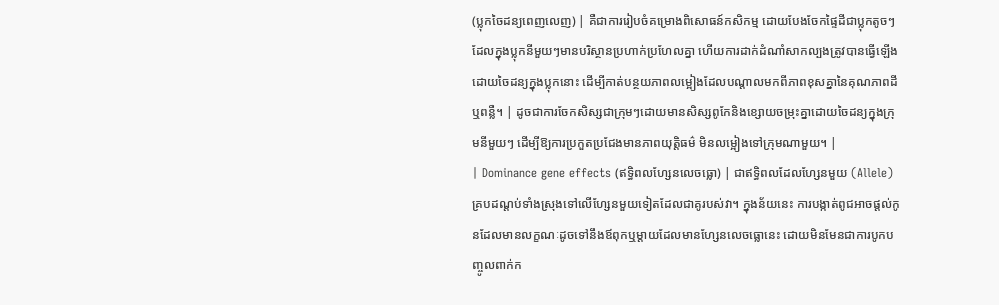(ប្លុកចៃដន្យពេញលេញ) | គឺជាការរៀបចំគម្រោងពិសោធន៍កសិកម្ម ដោយបែងចែកផ្ទៃដីជាប្លុកតូចៗ ដែលក្នុងប្លុកនីមួយៗមានបរិស្ថានប្រហាក់ប្រហែលគ្នា ហើយការដាក់ដំណាំសាកល្បងត្រូវបានធ្វើឡើងដោយចៃដន្យក្នុងប្លុកនោះ ដើម្បីកាត់បន្ថយភាពលម្អៀងដែលបណ្តាលមកពីភាពខុសគ្នានៃគុណភាពដី ឬពន្លឺ។ | ដូចជាការចែកសិស្សជាក្រុមៗដោយមានសិស្សពូកែនិងខ្សោយចម្រុះគ្នាដោយចៃដន្យក្នុងក្រុមនីមួយៗ ដើម្បីឱ្យការប្រកួតប្រជែងមានភាពយុត្តិធម៌ មិនលម្អៀងទៅក្រុមណាមួយ។ |
| Dominance gene effects (ឥទ្ធិពលហ្សែនលេចធ្លោ) | ជាឥទ្ធិពលដែលហ្សែនមួយ (Allele) គ្របដណ្តប់ទាំងស្រុងទៅលើហ្សែនមួយទៀតដែលជាគូរបស់វា។ ក្នុងន័យនេះ ការបង្កាត់ពូជអាចផ្តល់កូនដែលមានលក្ខណៈដូចទៅនឹងឪពុកឬម្តាយដែលមានហ្សែនលេចធ្លោនេះ ដោយមិនមែនជាការបូកបញ្ចូលពាក់ក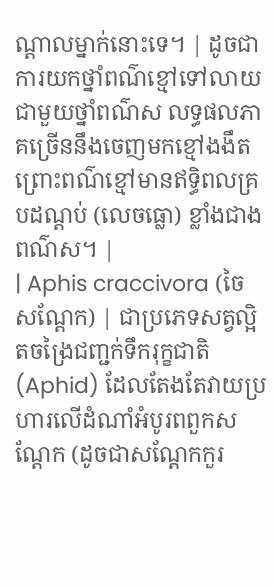ណ្តាលម្នាក់នោះទេ។ | ដូចជាការយកថ្នាំពណ៌ខ្មៅទៅលាយជាមួយថ្នាំពណ៌ស លទ្ធផលភាគច្រើននឹងចេញមកខ្មៅងងឹត ព្រោះពណ៌ខ្មៅមានឥទ្ធិពលគ្របដណ្តប់ (លេចធ្លោ) ខ្លាំងជាងពណ៌ស។ |
| Aphis craccivora (ចៃសណ្តែក) | ជាប្រភេទសត្វល្អិតចង្រៃជញ្ជក់ទឹករុក្ខជាតិ (Aphid) ដែលតែងតែវាយប្រហារលើដំណាំអំបូរពពួកសណ្តែក (ដូចជាសណ្តែកកួរ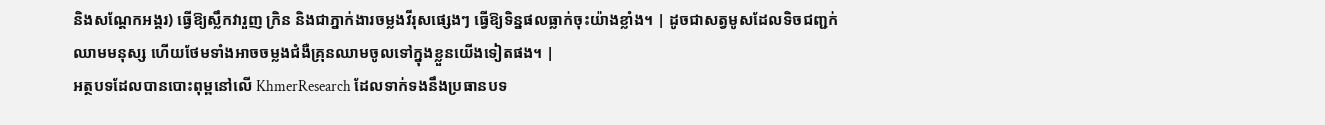និងសណ្តែកអង្គរ) ធ្វើឱ្យស្លឹកវារួញ ក្រិន និងជាភ្នាក់ងារចម្លងវីរុសផ្សេងៗ ធ្វើឱ្យទិន្នផលធ្លាក់ចុះយ៉ាងខ្លាំង។ | ដូចជាសត្វមូសដែលទិចជញ្ជក់ឈាមមនុស្ស ហើយថែមទាំងអាចចម្លងជំងឺគ្រុនឈាមចូលទៅក្នុងខ្លួនយើងទៀតផង។ |
អត្ថបទដែលបានបោះពុម្ពនៅលើ KhmerResearch ដែលទាក់ទងនឹងប្រធានបទ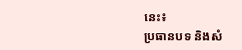នេះ៖
ប្រធានបទ និងសំ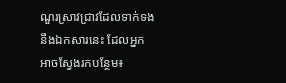ណួរស្រាវជ្រាវដែលទាក់ទងនឹងឯកសារនេះ ដែលអ្នកអាចស្វែងរកបន្ថែម៖